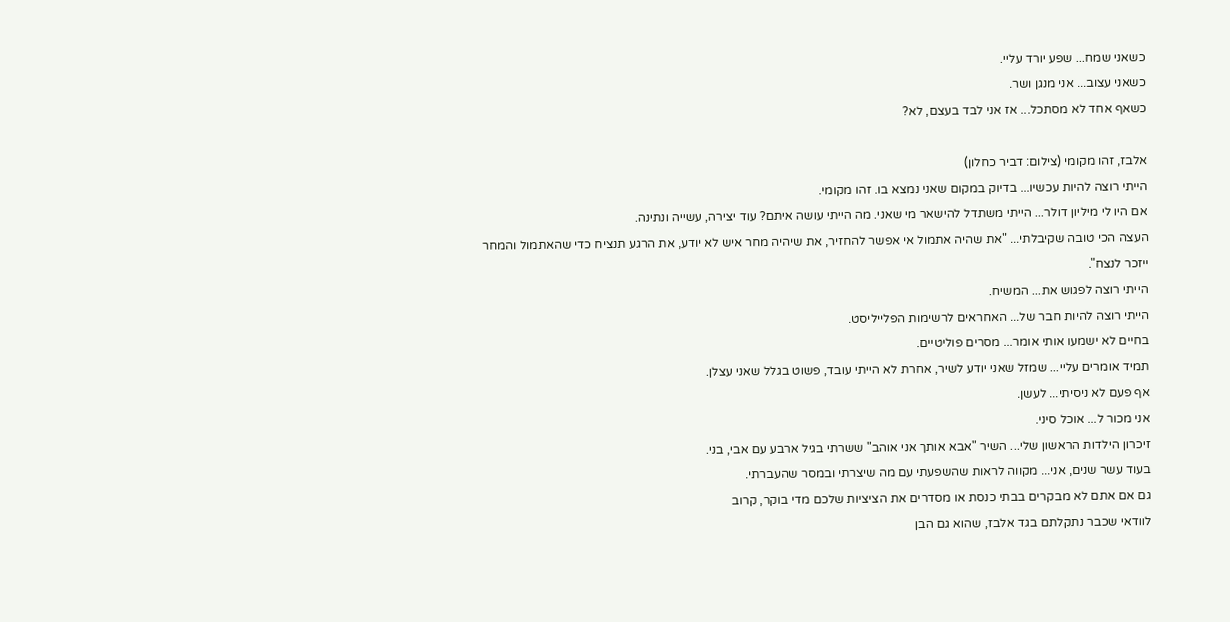כשאני שמח... שפע יורד עליי.
כשאני עצוב... אני מנגן ושר.
כשאף אחד לא מסתכל... אז אני לבד בעצם, לא?

אלבז, זהו מקומי (צילום: דביר כחלון)
הייתי רוצה להיות עכשיו... בדיוק במקום שאני נמצא בו. זהו מקומי.
אם היו לי מיליון דולר... הייתי משתדל להישאר מי שאני. מה הייתי עושה איתם? עוד יצירה, עשייה ונתינה.
העצה הכי טובה שקיבלתי... "את שהיה אתמול אי אפשר להחזיר, את שיהיה מחר איש לא יודע, את הרגע תנציח כדי שהאתמול והמחר ייזכר לנצח".
הייתי רוצה לפגוש את... המשיח.
הייתי רוצה להיות חבר של... האחראים לרשימות הפלייליסט.
בחיים לא ישמעו אותי אומר... מסרים פוליטיים.
תמיד אומרים עליי... שמזל שאני יודע לשיר, אחרת לא הייתי עובד, פשוט בגלל שאני עצלן.
אף פעם לא ניסיתי... לעשן.
אני מכור ל... אוכל סיני.
זיכרון הילדות הראשון שלי... השיר "אבא אותך אני אוהב" ששרתי בגיל ארבע עם אבי, בני.
בעוד עשר שנים, אני... מקווה לראות שהשפעתי עם מה שיצרתי ובמסר שהעברתי.
גם אם אתם לא מבקרים בבתי כנסת או מסדרים את הציציות שלכם מדי בוקר, קרוב
לוודאי שכבר נתקלתם בגד אלבז, שהוא גם הבן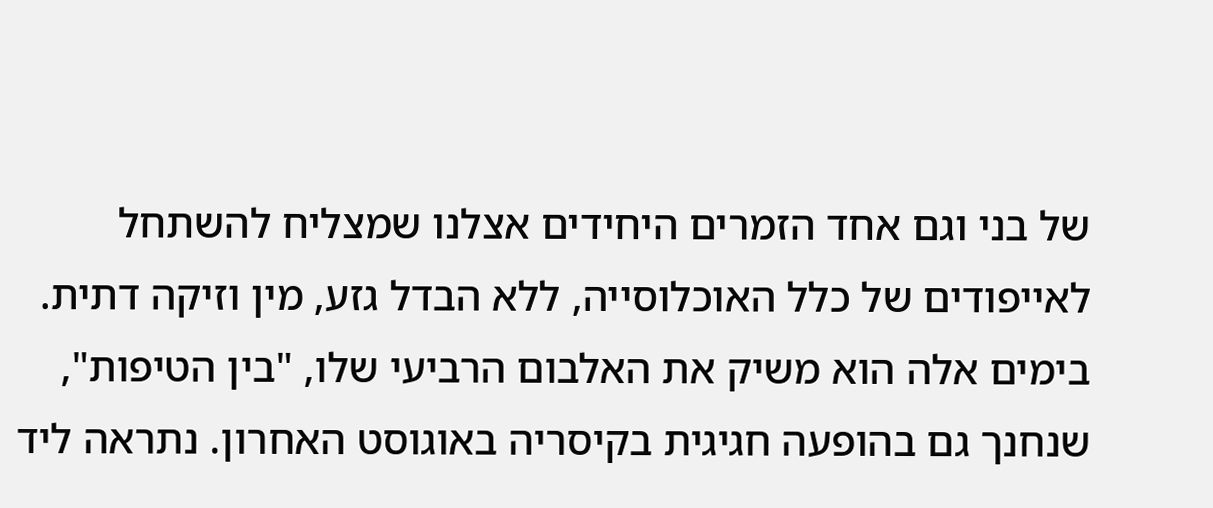של בני וגם אחד הזמרים היחידים אצלנו שמצליח להשתחל לאייפודים של כלל האוכלוסייה, ללא הבדל גזע, מין וזיקה דתית. בימים אלה הוא משיק את האלבום הרביעי שלו, "בין הטיפות", שנחנך גם בהופעה חגיגית בקיסריה באוגוסט האחרון. נתראה ליד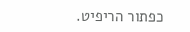כפתור הריפיט.